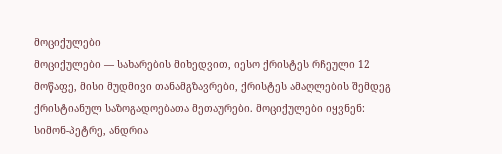მოციქულები
მოციქულები — სახარების მიხედვით, იესო ქრისტეს რჩეული 12 მოწაფე, მისი მუდმივი თანამგზავრები, ქრისტეს ამაღლების შემდეგ ქრისტიანულ საზოგადოებათა მეთაურები. მოციქულები იყვნენ: სიმონ-პეტრე, ანდრია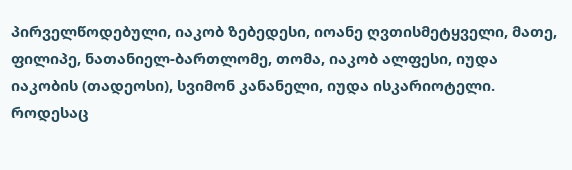პირველწოდებული, იაკობ ზებედესი, იოანე ღვთისმეტყველი, მათე, ფილიპე, ნათანიელ-ბართლომე, თომა, იაკობ ალფესი, იუდა იაკობის (თადეოსი), სვიმონ კანანელი, იუდა ისკარიოტელი. როდესაც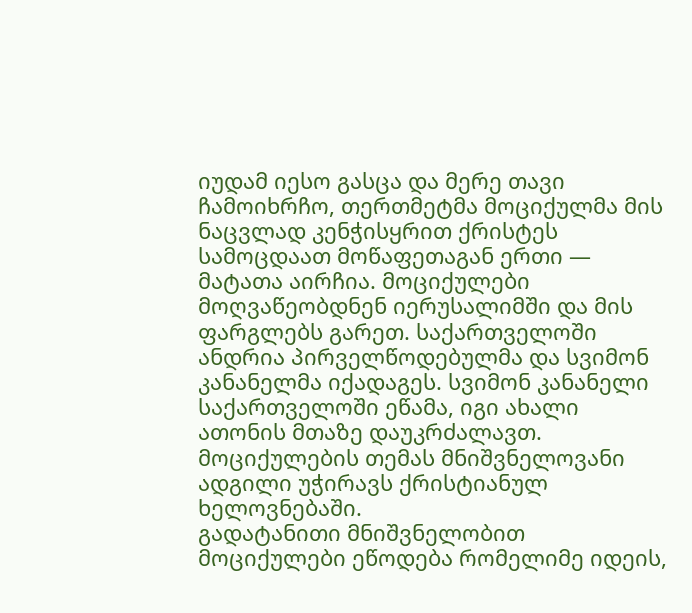იუდამ იესო გასცა და მერე თავი ჩამოიხრჩო, თერთმეტმა მოციქულმა მის ნაცვლად კენჭისყრით ქრისტეს სამოცდაათ მოწაფეთაგან ერთი — მატათა აირჩია. მოციქულები მოღვაწეობდნენ იერუსალიმში და მის ფარგლებს გარეთ. საქართველოში ანდრია პირველწოდებულმა და სვიმონ კანანელმა იქადაგეს. სვიმონ კანანელი საქართველოში ეწამა, იგი ახალი ათონის მთაზე დაუკრძალავთ. მოციქულების თემას მნიშვნელოვანი ადგილი უჭირავს ქრისტიანულ ხელოვნებაში.
გადატანითი მნიშვნელობით მოციქულები ეწოდება რომელიმე იდეის,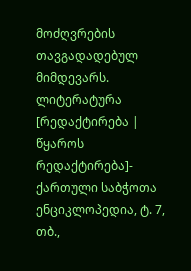მოძღვრების თავგადადებულ მიმდევარს.
ლიტერატურა
[რედაქტირება | წყაროს რედაქტირება]- ქართული საბჭოთა ენციკლოპედია, ტ. 7, თბ.,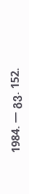1984. — გვ. 152.